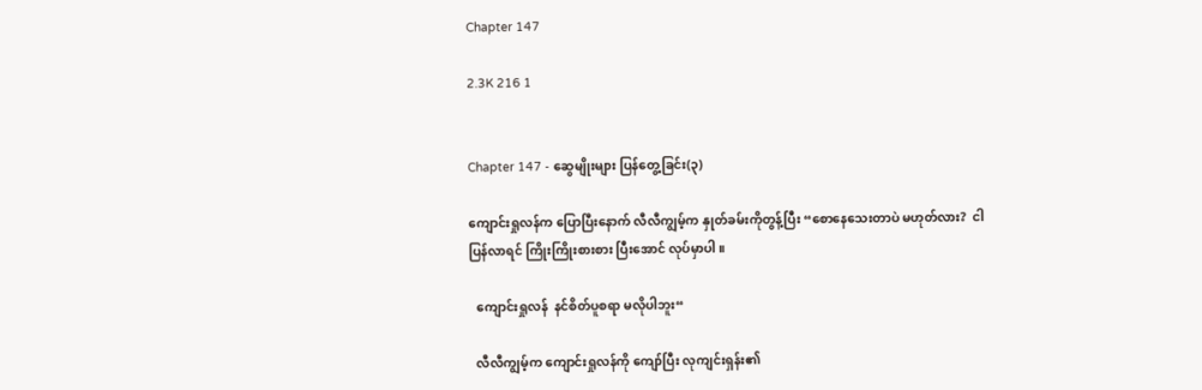Chapter 147

2.3K 216 1


Chapter 147 - ဆွေမျိုးများ ပြန်တွေ့ခြင်း(၃)

ကျောင်းရှုလန်က ပြောပြီးနောက် လီလီကျွမ့်က နှုတ်ခမ်းကိုတွန့်ပြီး “စောနေသေးတာပဲ မဟုတ်လား?  ငါပြန်လာရင် ကြိုးကြိုးစားစား ပြီးအောင် လုပ်မှာပါ ။

  ကျောင်းရှုလန်  နင်စိတ်ပူစရာ မလိုပါဘူး“

  လီလီကျွမ့်က ကျောင်းရှုလန်ကို ကျော်ပြီး လုကျင်းရှန်း၏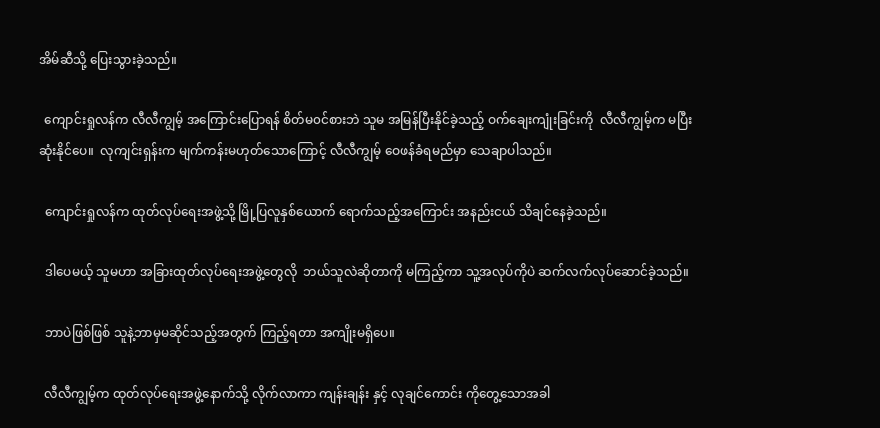အိမ်ဆီသို့ ပြေးသွားခဲ့သည်။

  ကျောင်းရှုလန်က လီလီကျွမ့် အကြောင်းပြောရန် စိတ်မ၀င်စားဘဲ သူမ အမြန်ပြီးနိုင်ခဲ့သည့် ဝက်ချေးကျုံးခြင်းကို  လီလီကျွမ့်က မပြီးဆုံးနိုင်ပေ။  လုကျင်းရှန်းက မျက်ကန်းမဟုတ်သောကြောင့် လီလီကျွမ့် ဝေဖန်ခံရမည်မှာ သေချာပါသည်။

  ကျောင်းရှုလန်က ထုတ်လုပ်ရေးအဖွဲ့သို့ မြို့ပြလူနှစ်ယောက် ရောက်သည့်အကြောင်း အနည်းငယ် သိချင်နေခဲ့သည်။

  ဒါပေမယ့် သူမဟာ အခြားထုတ်လုပ်ရေးအဖွဲ့တွေလို  ဘယ်သူလဲဆိုတာကို မကြည့်ကာ သူ့အလုပ်ကိုပဲ ဆက်လက်လုပ်ဆောင်ခဲ့သည်။

  ဘာပဲဖြစ်ဖြစ် သူနဲ့ဘာမှမဆိုင်သည့်အတွက် ကြည့်ရတာ အကျိုးမရှိပေ။

  လီလီကျွမ့်က ထုတ်လုပ်ရေးအဖွဲ့နောက်သို့ လိုက်လာကာ ကျန်းချန်း နှင့် လုချင်ကောင်း ကိုတွေ့သောအခါ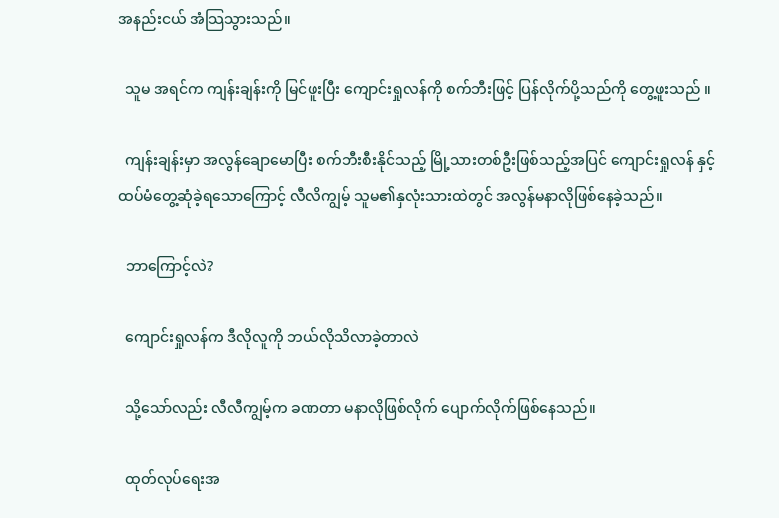အနည်းငယ် အံသြသွားသည်။

  သူမ အရင်က ကျန်းချန်းကို မြင်ဖူးပြီး ကျောင်းရှုလန်ကို စက်ဘီးဖြင့် ပြန်လိုက်ပို့သည်ကို တွေ့ဖူးသည် ။

  ကျန်းချန်းမှာ အလွန်ချောမောပြီး စက်ဘီးစီးနိုင်သည့် မြို့သားတစ်ဦးဖြစ်သည့်အပြင် ကျောင်းရှုလန် နှင့် ထပ်မံတွေ့ဆုံခဲ့ရသောကြောင့် လီလိကျွမ့် သူမ၏နှလုံးသားထဲတွင် အလွန်မနာလိုဖြစ်နေခဲ့သည်။

  ဘာကြောင့်လဲ?

  ကျောင်းရှုလန်က ဒီလိုလူကို ဘယ်လိုသိလာခဲ့တာလဲ

  သို့သော်လည်း လီလီကျွမ့်က ခဏတာ မနာလိုဖြစ်လိုက် ပျောက်လိုက်ဖြစ်နေသည်။

  ထုတ်လုပ်ရေးအ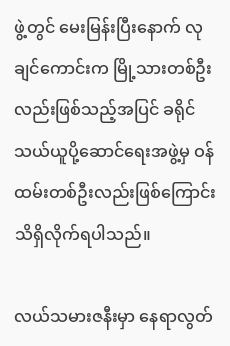ဖွဲ့တွင် မေးမြန်းပြီးနောက် လုချင်ကောင်းက မြို့သားတစ်ဦးလည်းဖြစ်သည့်အပြင် ခရိုင်သယ်ယူပို့ဆောင်ရေးအဖွဲ့မှ ဝန်ထမ်းတစ်ဦးလည်းဖြစ်ကြောင်း သိရှိလိုက်ရပါသည်။

လယ်သမားဇနီးမှာ နေရာလွတ်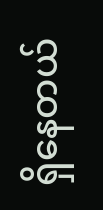ရှိနေတယ်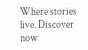Where stories live. Discover now